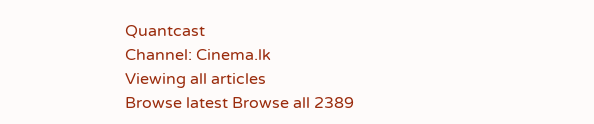Quantcast
Channel: Cinema.lk
Viewing all articles
Browse latest Browse all 2389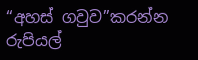“අහස් ගවුව”කරන්න රුපියල්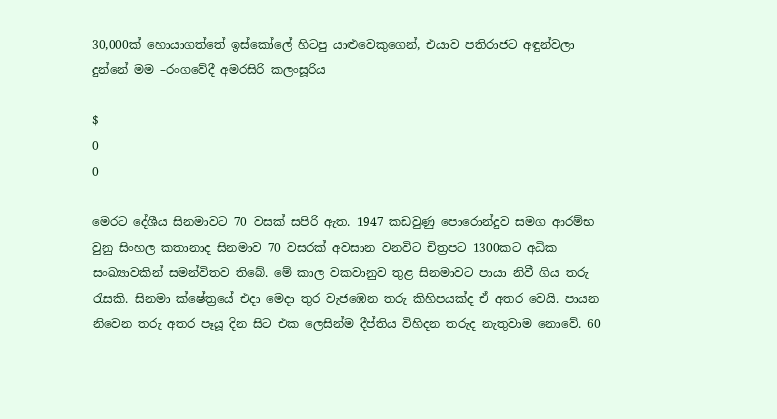30,000ක් හොයාගත්තේ ඉස්කෝලේ හිටපු යාළුවෙකුගෙන්, එයාව පතිරාජට අඳුන්වලා දුන්නේ මම –රංගවේදී අමරසිරි කලංසූරිය

$
0
0

මෙරට දේශීය සිනමාවට 70 වසක් සපිරි ඇත. 1947 කඩවුණු පොරොන්දුව සමග ආරම්භ වුනු සිංහල කතානාද සිනමාව 70 වසරක් අවසාන වනවිට චිත්‍රපට 1300කට අධික සංඛ්‍යාවකින් සමන්විතව තිබේ. මේ කාල වකවානුව තුළ සිනමාවට පායා නිවී ගිය තරු රැසකි. සිනමා ක්ෂේත්‍රයේ එදා මෙදා තුර වැජඹෙන තරු කිහිපයක්ද ඒ අතර වෙයි. පායන නිවෙන තරු අතර පෑයූ දින සිට එක ලෙසින්ම දීප්තිය විහිදන තරුද නැතුවාම නොවේ. 60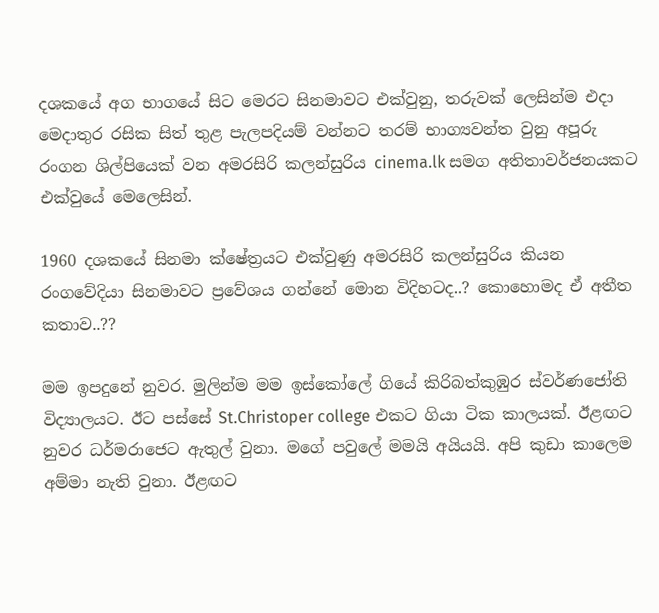දශකයේ අග භාගයේ සිට මෙරට සිනමාවට එක්වුනු, තරුවක් ලෙසින්ම එදා මෙදාතුර රසික සිත් තුළ පැලපදියම් වන්නට තරම් භාග්‍යවන්ත වුනු අපූරු රංගන ශිල්පියෙක් වන අමරසිරි කලන්සුරිය cinema.lk සමග අතිතාවර්ජනයකට එක්වුයේ මෙලෙසින්.

1960 දශකයේ සිනමා ක්ෂේත්‍රයට එක්වුණු අමරසිරි කලන්සුරිය කියන රංගවේදියා සිනමාවට ප්‍රවේශය ගන්නේ මොන විදිහටද..? කොහොමද ඒ අතීත කතාව..??

මම ඉපදුනේ නුවර. මුලින්ම මම ඉස්කෝලේ ගියේ කිරිබත්කුඹුර ස්වර්ණජෝති විද්‍යාලයට. ඊට පස්සේ St.Christoper college එකට ගියා ටික කාලයක්. ඊළඟට නුවර ධර්මරාජෙට ඇතුල් වුනා. මගේ පවුලේ මමයි අයියයි. අපි කුඩා කාලෙම අම්මා නැති වුනා. ඊළඟට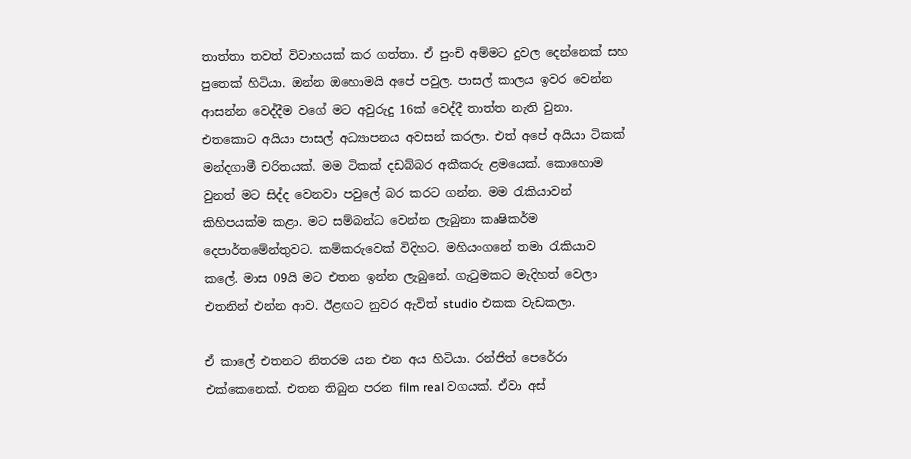තාත්තා තවත් විවාහයක් කර ගත්තා. ඒ පුංචි අම්මට දුවල දෙන්නෙක් සහ පුතෙක් හිටියා. ඔන්න ඔහොමයි අපේ පවුල. පාසල් කාලය ඉවර වෙන්න ආසන්න වෙද්දීම වගේ මට අවුරුදු 16ක් වෙද්දී තාත්ත නැති වුනා. එතකොට අයියා පාසල් අධ්‍යාපනය අවසන් කරලා. එත් අපේ අයියා ටිකක් මන්දගාමී චරිතයක්. මම ටිකක් දඩබ්බර අකීකරු ළමයෙක්. කොහොම වුනත් මට සිද්ද වෙනවා පවුලේ බර කරට ගන්න. මම රැකියාවන් කිහිපයක්ම කළා. මට සම්බන්ධ වෙන්න ලැබුනා කෘෂිකර්ම දෙපාර්තමේන්තුවට. කම්කරුවෙක් විදිහට. මහියංගනේ තමා රැකියාව කලේ. මාස 09යි මට එතන ඉන්න ලැබුනේ. ගැටුමකට මැදිහත් වෙලා එතනින් එන්න ආව. ඊළඟට නුවර ඇවිත් studio එකක වැඩකලා.

ඒ කාලේ එතනට නිතරම යන එන අය හිටියා. රන්ජිත් පෙරේරා එක්කෙනෙක්. එතන තිබුන පරන film real වගයක්. ඒවා අස්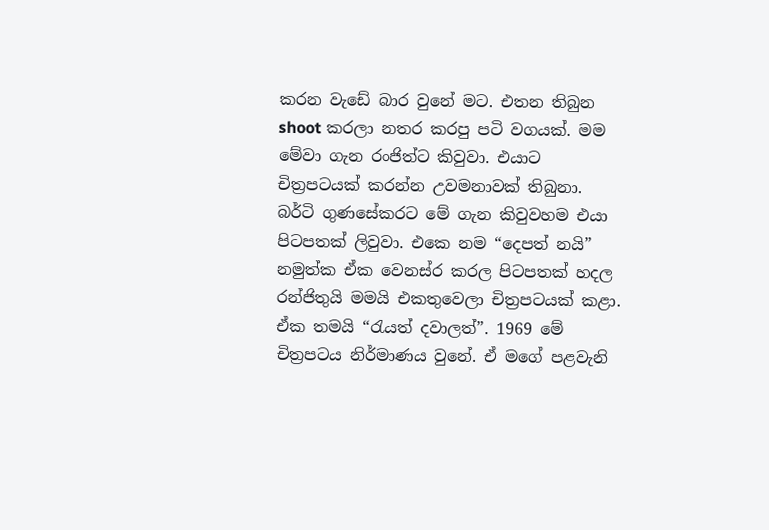කරන වැඩේ බාර වුනේ මට. එතන තිබුන shoot කරලා නතර කරපු පටි වගයක්. මම මේවා ගැන රංජිත්ට කිවුවා. එයාට චිත්‍රපටයක් කරන්න උවමනාවක් තිබුනා. බර්ටි ගුණසේකරට මේ ගැන කිවුවහම එයා පිටපතක් ලිවුවා. එකෙ නම “දෙපත් නයි” නමුත්ක ඒක වෙනස්ර කරල පිටපතක් හදල රන්ජිතුයි මමයි එකතුවෙලා චිත්‍රපටයක් කළා. ඒක තමයි “රැයත් දවාලත්”. 1969 මේ චිත්‍රපටය නිර්මාණය වුනේ. ඒ මගේ පළවැනි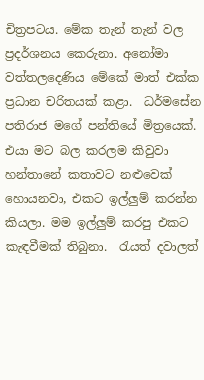චිත්‍රපටය. මේක තැන් තැන් වල ප්‍රදර්ශනය කෙරුනා. අනෝමා වත්තලදෙණිය මේකේ මාත් එක්ක ප්‍රධාන චරිතයක් කළා.  ධර්මසේන පතිරාජ මගේ පන්තියේ මිත්‍රයෙක්. එයා මට බල කරලම කිවුවා හන්තානේ කතාවට නළුවෙක් හොයනවා, එකට ඉල්ලුම් කරන්න කියලා. මම ඉල්ලුම් කරපු එකට කැඳවීමක් තිබුනා.  රැයත් දවාලත්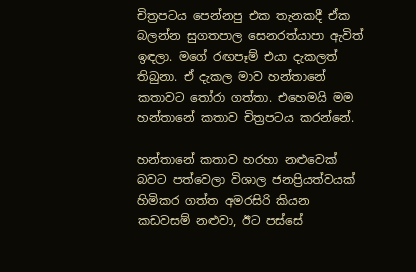චිත්‍රපටය පෙන්නපු එක තැනකදී ඒක බලන්න සුගතපාල සෙනරත්යාපා ඇවිත් ඉඳලා. මගේ රඟපෑම් එයා දැකලත් තිබුනා. ඒ දැකල මාව හන්තානේ කතාවට තෝරා ගත්තා. එහෙමයි මම හන්තානේ කතාව චිත්‍රපටය කරන්නේ.

හන්තානේ කතාව හරහා නළුවෙක් බවට පත්වෙලා විශාල ජනප්‍රියත්වයක් හිමිකර ගත්ත අමරසිරි කියන කඩවසම් නළුවා, ඊට පස්සේ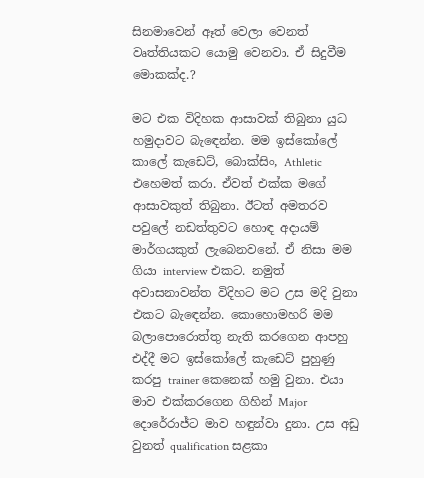සිනමාවෙන් ඈත් වෙලා වෙනත් වෘත්තියකට යොමු වෙනවා. ඒ සිදුවීම මොකක්ද.?

මට එක විදිහක ආසාවක් තිබුනා යුධ හමුදාවට බැඳෙන්න. මම ඉස්කෝලේ කාලේ කැඩෙට්, බොක්සිං, Athletic එහෙමත් කරා. ඒවත් එක්ක මගේ ආසාවකුත් තිබුනා. ඊටත් අමතරව පවුලේ නඩත්තුවට හොඳ අදායම් මාර්ගයකුත් ලැබෙනවනේ. ඒ නිසා මම ගියා interview එකට. නමුත් අවාසනාවන්ත විදිහට මට උස මදි වුනා එකට බැඳෙන්න. කොහොමහරි මම බලාපොරොත්තු නැති කරගෙන ආපහු එද්දී මට ඉස්කෝලේ කැඩෙට් පුහුණු කරපු trainer කෙනෙක් හමු වුනා. එයා මාව එක්කරගෙන ගිහින් Major දොරේරාජ්ට මාව හඳුන්වා දුනා. උස අඩු වුනත් qualification සළකා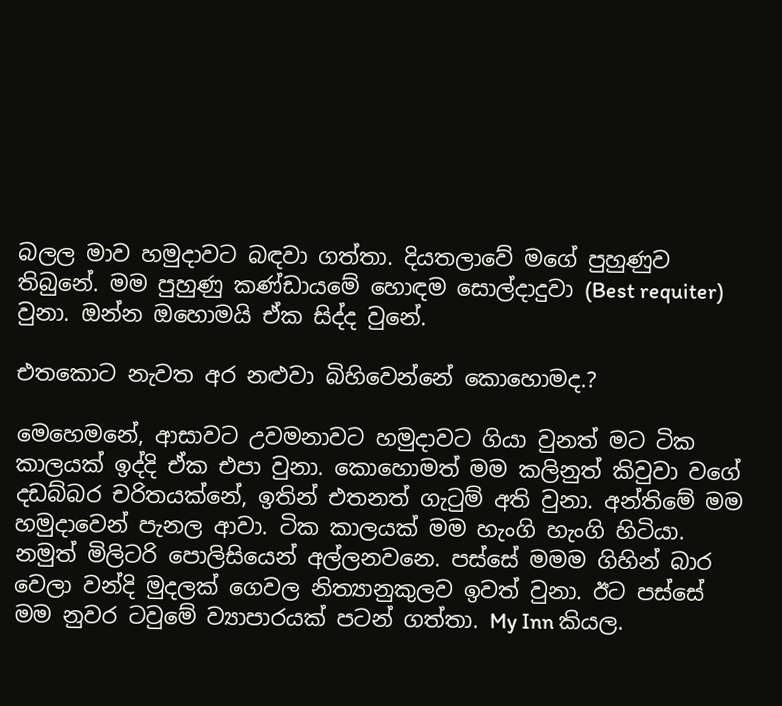බලල මාව හමුදාවට බඳවා ගත්තා. දියතලාවේ මගේ පුහුණුව තිබුනේ. මම පුහුණු කණ්ඩායමේ හොඳම සොල්දාදුවා (Best requiter) වුනා. ඔන්න ඔහොමයි ඒක සිද්ද වුනේ.

එතකොට නැවත අර නළුවා බිහිවෙන්නේ කොහොමද.?

මෙහෙමනේ, ආසාවට උවමනාවට හමුදාවට ගියා වුනත් මට ටික කාලයක් ඉද්දි ඒක එපා වුනා. කොහොමත් මම කලිනුත් කිවුවා වගේ දඩබ්බර චරිතයක්නේ, ඉතින් එතනත් ගැටුම් අති වුනා. අන්තිමේ මම හමුදාවෙන් පැනල ආවා. ටික කාලයක් මම හැංගි හැංගි හිටියා. නමුත් මිලිටරි පොලිසියෙන් අල්ලනවනෙ. පස්සේ මමම ගිහින් බාර වෙලා වන්දි මුදලක් ගෙවල නිත්‍යානුකුලව ඉවත් වුනා. ඊට පස්සේ මම නුවර ටවුමේ ව්‍යාපාරයක් පටන් ගත්තා. My Inn කියල.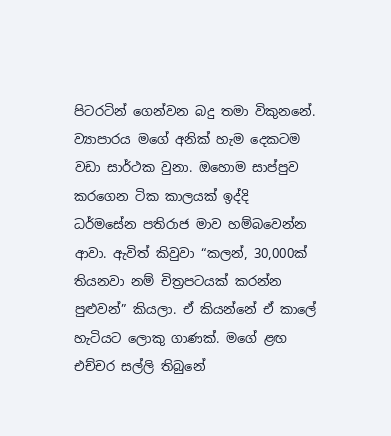පිටරටින් ගෙන්වන බදු තමා විකුනනේ. ව්‍යාපාරය මගේ අනික් හැම දෙකටම වඩා සාර්ථක වුනා. ඔහොම සාප්පුව කරගෙන ටික කාලයක් ඉද්දි ධර්මසේන පතිරාජ මාව හම්බවෙන්න ආවා. ඇවිත් කිවුවා “කලන්, 30,000ක් තියනවා නම් චිත්‍රපටයක් කරන්න පුළුවන්” කියලා. ඒ කියන්නේ ඒ කාලේ හැටියට ලොකු ගාණක්. මගේ ළඟ එච්චර සල්ලි තිබුනේ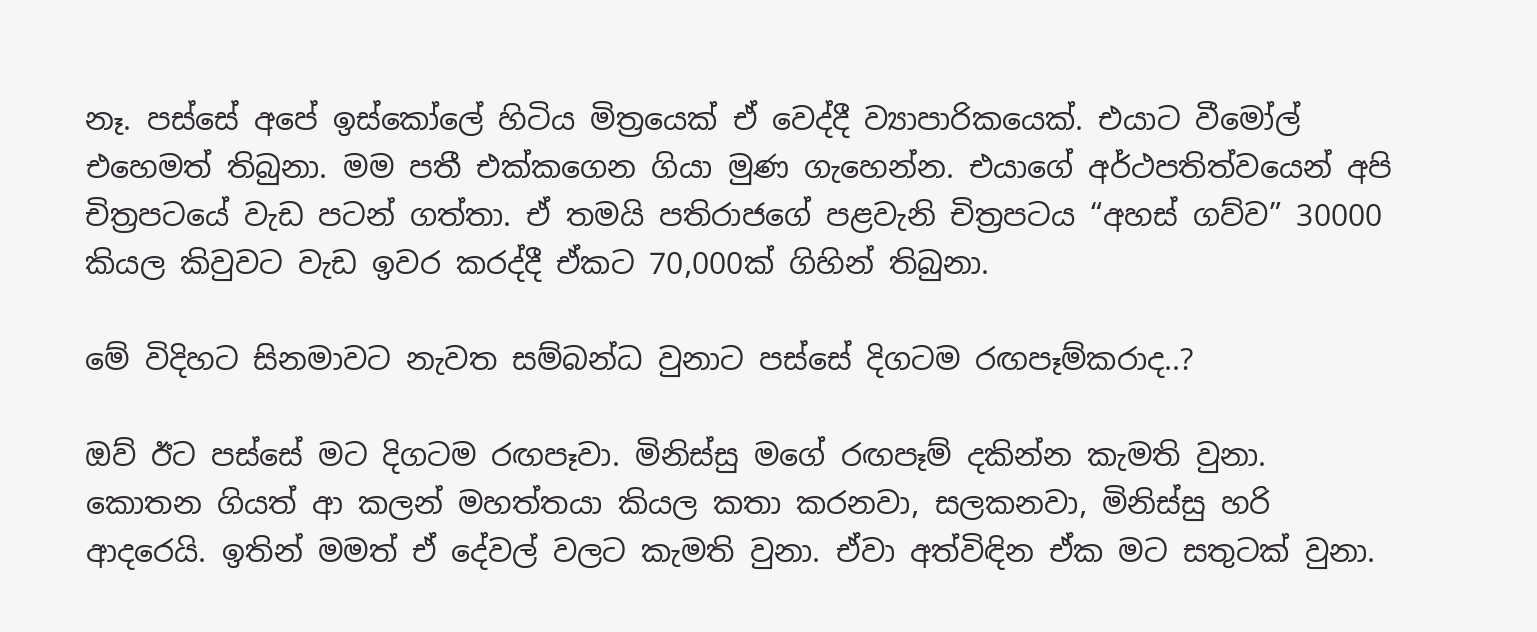නෑ. පස්සේ අපේ ඉස්කෝලේ හිටිය මිත්‍රයෙක් ඒ වෙද්දී ව්‍යාපාරිකයෙක්. එයාට වීමෝල් එහෙමත් තිබුනා. මම පතී එක්කගෙන ගියා මුණ ගැහෙන්න. එයාගේ අර්ථපතිත්වයෙන් අපි චිත්‍රපටයේ වැඩ පටන් ගත්තා. ඒ තමයි පතිරාජගේ පළවැනි චිත්‍රපටය “අහස් ගව්ව” 30000 කියල කිවුවට වැඩ ඉවර කරද්දී ඒකට 70,000ක් ගිහින් තිබුනා.

මේ විදිහට සිනමාවට නැවත සම්බන්ධ වුනාට පස්සේ දිගටම රඟපෑම්කරාද..?

ඔව් ඊට පස්සේ මට දිගටම රඟපෑවා. මිනිස්සු මගේ රඟපෑම් දකින්න කැමති වුනා. කොතන ගියත් ආ කලන් මහත්තයා කියල කතා කරනවා, සලකනවා, මිනිස්සු හරි ආදරෙයි. ඉතින් මමත් ඒ දේවල් වලට කැමති වුනා. ඒවා අත්විඳින ඒක මට සතුටක් වුනා.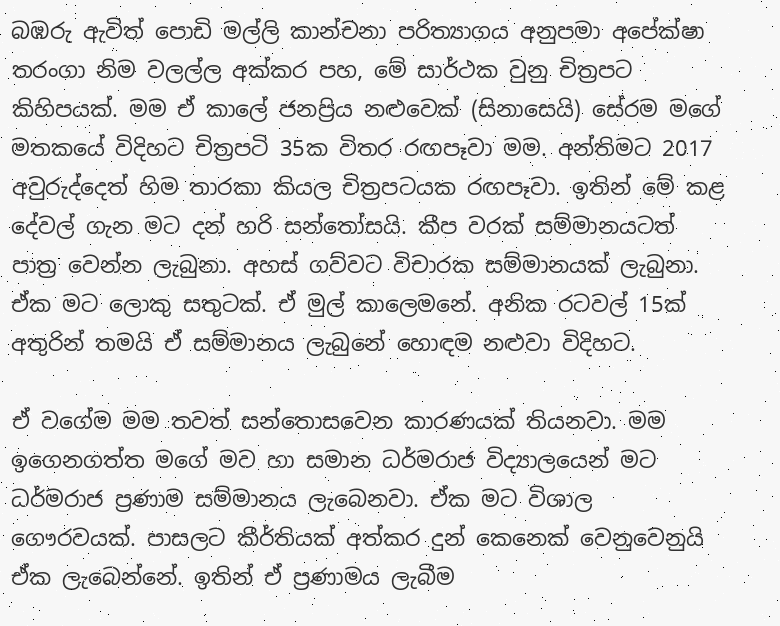බඹරු ඇවිත් පොඩි මල්ලි කාන්චනා පරිත්‍යාගය අනුපමා අපේක්ෂා තරංගා නිම වලල්ල අක්කර පහ, මේ සාර්ථක වුනු චිත්‍රපට කිහිපයක්. මම ඒ කාලේ ජනප්‍රිය නළුවෙක් (සිනාසෙයි) සේරම මගේ මතකයේ විදිහට චිත්‍රපටි 35ක විතර රඟපෑවා මම. අන්තිමට 2017 අවුරුද්දෙත් හිම තාරකා කියල චිත්‍රපටයක රඟපෑවා. ඉතින් මේ කළ දේවල් ගැන මට දන් හරි සන්තෝසයි. කීප වරක් සම්මානයටත් පාත්‍ර වෙන්න ලැබුනා. අහස් ගව්වට විචාරක සම්මානයක් ලැබුනා. ඒක මට ලොකු සතුටක්. ඒ මුල් කාලෙමනේ. අනික රටවල් 15ක් අතුරින් තමයි ඒ සම්මානය ලැබුනේ හොඳම නළුවා විදිහට.

ඒ වගේම මම තවත් සන්තොසවෙන කාරණයක් තියනවා. මම ඉගෙනගත්ත මගේ මව හා සමාන ධර්මරාජ විද්‍යාලයෙන් මට ධර්මරාජ ප්‍රණාම සම්මානය ලැබෙනවා. ඒක මට විශාල ගෞරවයක්. පාසලට කීර්තියක් අත්කර දුන් කෙනෙක් වෙනුවෙනුයි ඒක ලැබෙන්නේ. ඉතින් ඒ ප්‍රණාමය ලැබීම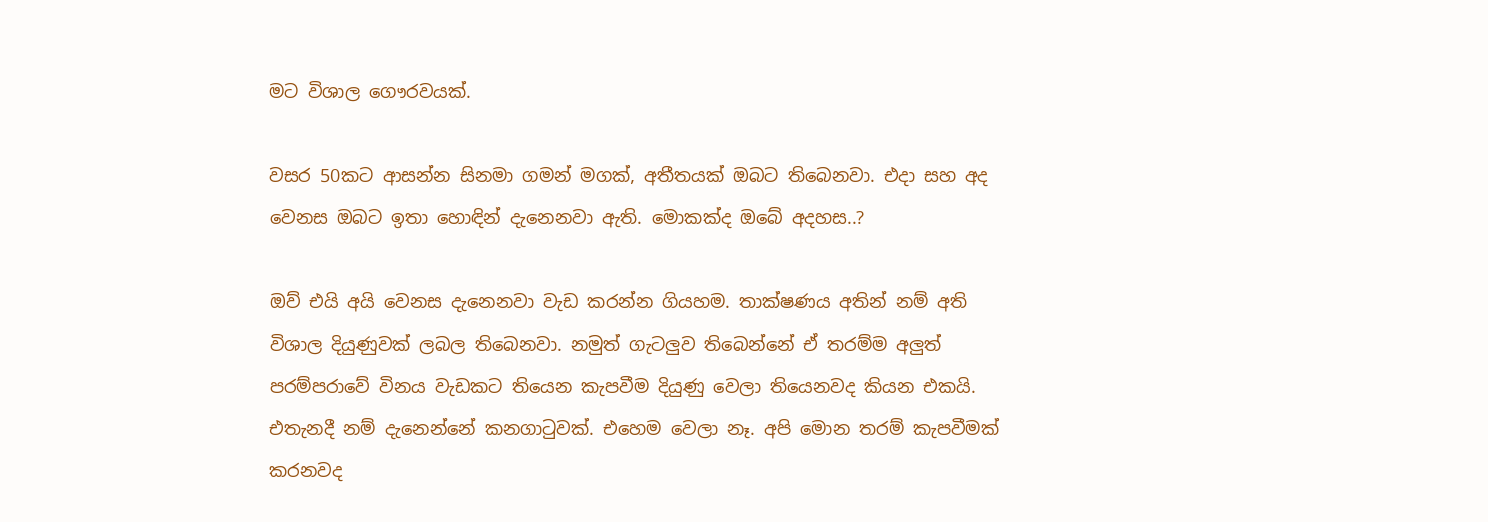මට විශාල ගෞරවයක්.

වසර 50කට ආසන්න සිනමා ගමන් මගක්, අතීතයක් ඔබට තිබෙනවා. එදා සහ අද වෙනස ඔබට ඉතා හොඳින් දැනෙනවා ඇති. මොකක්ද ඔබේ අදහස..?

ඔව් එයි අයි වෙනස දැනෙනවා වැඩ කරන්න ගියහම. තාක්ෂණය අතින් නම් අති විශාල දියුණුවක් ලබල තිබෙනවා. නමුත් ගැටලුව තිබෙන්නේ ඒ තරම්ම අලුත් පරම්පරාවේ විනය වැඩකට තියෙන කැපවීම දියුණු වෙලා තියෙනවද කියන එකයි. එතැනදී නම් දැනෙන්නේ කනගාටුවක්. එහෙම වෙලා නෑ. අපි මොන තරම් කැපවීමක් කරනවද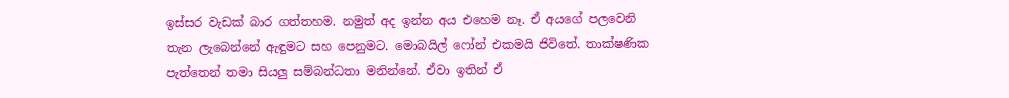ඉස්සර වැඩක් බාර ගත්තහම. නමුත් අද ඉන්න අය එහෙම නෑ. ඒ අයගේ පලවෙනි තැන ලැබෙන්නේ ඇඳුමට සහ පෙනුමට. මොබයිල් ෆෝන් එකමයි ජිවිතේ. තාක්ෂණික පැත්තෙන් තමා සියලු සම්බන්ධතා මනින්නේ. ඒවා ඉතින් ඒ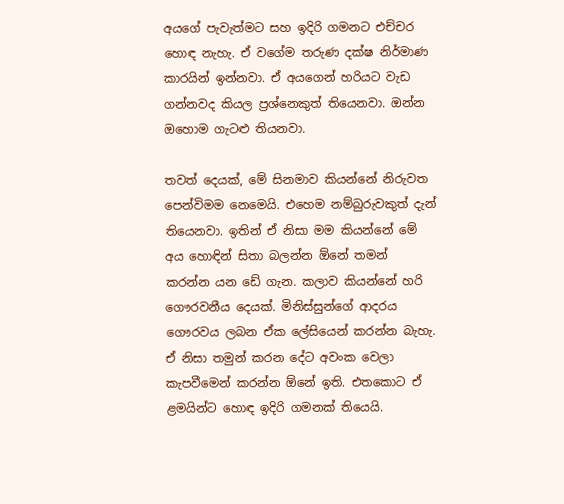අයගේ පැවැත්මට සහ ඉදිරි ගමනට එච්චර හොඳ නැහැ. ඒ වගේම තරුණ දක්ෂ නිර්මාණ කාරයින් ඉන්නවා. ඒ අයගෙන් හරියට වැඩ ගන්නවද කියල ප්‍රශ්නෙකුත් තියෙනවා. ඔන්න ඔහොම ගැටළු තියනවා.

තවත් දෙයක්, මේ සිනමාව කියන්නේ නිරුවත පෙන්විමම නෙමෙයි. එහෙම නම්බුරුවකුත් දැන් තියෙනවා. ඉතින් ඒ නිසා මම කියන්නේ මේ අය හොඳින් සිතා බලන්න ඕනේ තමන් කරන්න යන ඩේ ගැන. කලාව කියන්නේ හරි ගෞරවනීය දෙයක්. මිනිස්සුන්ගේ ආදරය ගෞරවය ලබන ඒක ලේසියෙන් කරන්න බැහැ. ඒ නිසා තමුන් කරන දේට අවංක වෙලා කැපවීමෙන් කරන්න ඕනේ ඉති. එතකොට ඒ ළමයින්ට හොඳ ඉදිරි ගමනක් තියෙයි.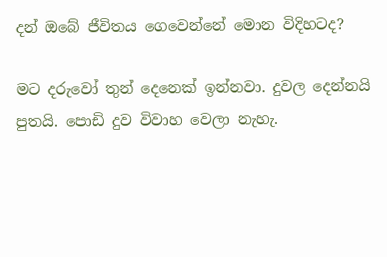දන් ඔබේ ජීවිතය ගෙවෙන්නේ මොන විදිහටද?

මට දරුවෝ තුන් දෙනෙක් ඉන්නවා. දුවල දෙන්නයි පුතයි. පොඩි දුව විවාහ වෙලා නැහැ.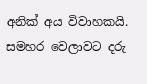අනික් අය විවාහකයි. සමහර වෙලාවට දරු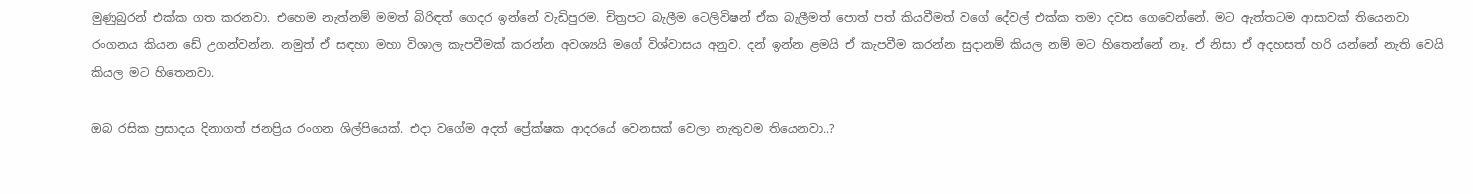මුණුබුරන් එක්ක ගත කරනවා. එහෙම නැත්නම් මමත් බිරිඳත් ගෙදර ඉන්නේ වැඩිපුරම. චිත්‍රපට බැලීම ටෙලිවිෂන් ඒක බැලීමත් පොත් පත් කියවීමත් වගේ දේවල් එක්ක තමා දවස ගෙවෙන්නේ. මට ඇත්තටම ආසාවක් තියෙනවා රංගනය කියන ඩේ උගන්වන්න. නමුත් ඒ සඳහා මහා විශාල කැපවීමක් කරන්න අවශ්‍යයි මගේ විශ්වාසය අනුව. දන් ඉන්න ළමයි ඒ කැපවීම කරන්න සුදානම් කියල නම් මට හිතෙන්නේ නෑ. ඒ නිසා ඒ අදහසත් හරි යන්නේ නැති වෙයි කියල මට හිතෙනවා.

ඔබ රසික ප්‍රසාදය දිනාගත් ජනප්‍රිය රංගන ශිල්පියෙක්. එදා වගේම අදත් ප්‍රේක්ෂක ආදරයේ වෙනසක් වෙලා නැතුවම තියෙනවා..?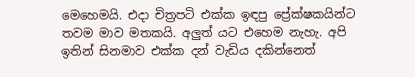මෙහෙමයි. එදා චිත්‍රපටි එක්ක ඉඳපු ප්‍රේක්ෂකයින්ට තවම මාව මතකයි. අලුත් යට එහෙම නැහැ. අපි ඉතින් සිනමාව එක්ක දන් වැඩිය දකින්නෙත්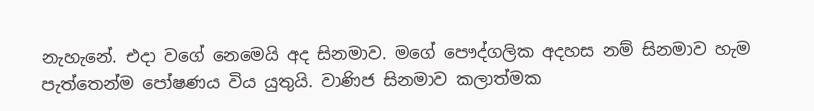නැහැනේ. එදා වගේ නෙමෙයි අද සිනමාව. මගේ පෞද්ගලික අදහස නම් සිනමාව හැම පැත්තෙන්ම පෝෂණය විය යුතුයි. වාණිජ සිනමාව කලාත්මක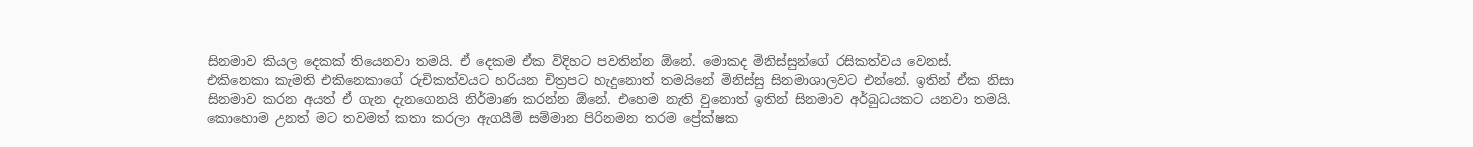සිනමාව කියල දෙකක් තියෙනවා තමයි. ඒ දෙකම ඒක විදිහට පවතින්න ඕනේ. මොකද මිනිස්සුන්ගේ රසිකත්වය වෙනස්. එකිනෙකා කැමති එකිනෙකාගේ රුචිකත්වයට හරියන චිත්‍රපට හැදුනොත් තමයිනේ මිනිස්සු සිනමාශාලවට එන්නේ. ඉතින් ඒක නිසා සිනමාව කරන අයත් ඒ ගැන දැනගෙනයි නිර්මාණ කරන්න ඕනේ. එහෙම නැති වුනොත් ඉතින් සිනමාව අර්බුධයකට යනවා තමයි. කොහොම උනත් මට තවමත් කතා කරලා ඇගයීම් සම්මාන පිරිනමන තරම ප්‍රේක්ෂක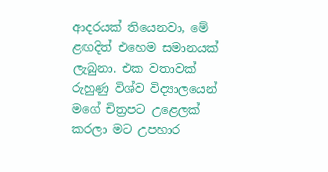ආදරයක් තියෙනවා, මේ ළඟදිත් එහෙම සමානයක් ලැබුනා. එක වතාවක් රුහුණු විශ්ව විද්‍යාලයෙන් මගේ චිත්‍රපට උළෙලක් කරලා මට උපහාර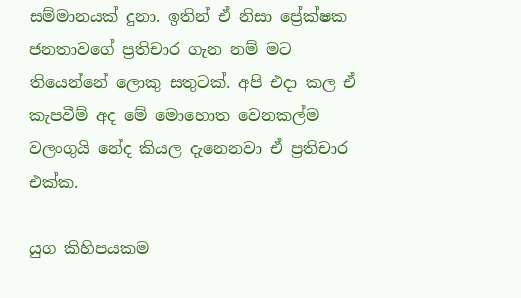සම්මානයක් දුනා. ඉතින් ඒ නිසා ප්‍රේක්ෂක ජනතාවගේ ප්‍රතිචාර ගැන නම් මට තියෙන්නේ ලොකු සතුටක්. අපි එදා කල ඒ කැපවීම් අද මේ මොහොත වෙනකල්ම වලංගුයි නේද කියල දැනෙනවා ඒ ප්‍රතිචාර එක්ක.

යුග කිහිපයකම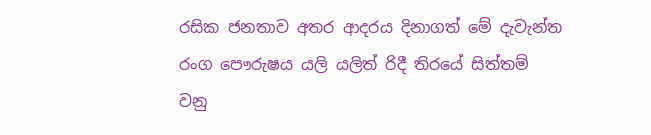රසික ජනතාව අතර ආදරය දිනාගත් මේ දැවැන්ත රංග පෞරුෂය යලි යලිත් රිදී තිරයේ සිත්තම් වනු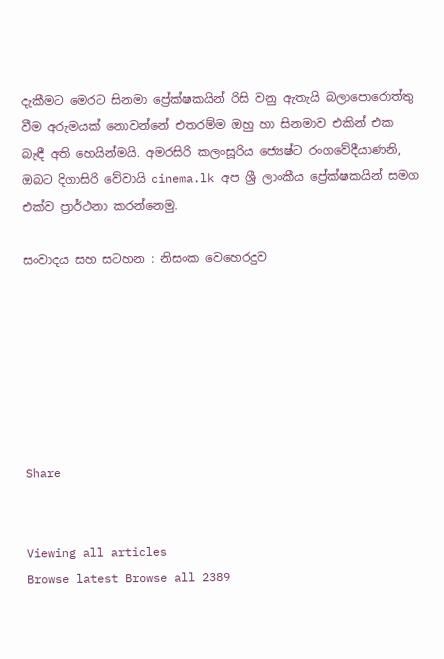දැකීමට මෙරට සිනමා ප්‍රේක්ෂකයින් රිසි වනු ඇතැයි බලාපොරොත්තු වීම අරුමයක් නොවන්නේ එතරම්ම ඔහු හා සිනමාව එකින් එක බැඳී අති හෙයින්මයි. අමරසිරි කලංසූරිය ජ්‍යෙෂ්ට රංගවේදීයාණනි, ඔබට දිගාසිරි වේවායි cinema.lk අප ශ්‍රී ලාංකීය ප්‍රේක්ෂකයින් සමග එක්ව ප්‍රාර්ථනා කරන්නෙමු.

සංවාදය සහ සටහන : නිසංක වෙහෙරදුව







Share


Viewing all articles
Browse latest Browse all 2389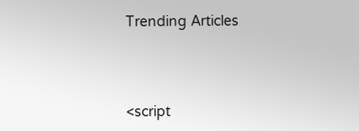Trending Articles



<script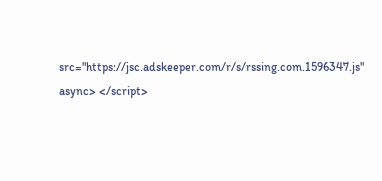src="https://jsc.adskeeper.com/r/s/rssing.com.1596347.js" async> </script>